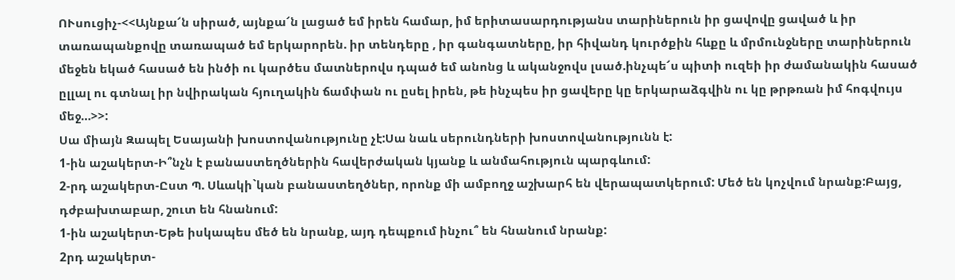ՈՒսուցիչ-<<Այնքա՜ն սիրած, այնքա՜ն լացած եմ իրեն համար, իմ երիտասարդությանս տարիներուն իր ցավովը ցաված և իր տառապանքովը տառապած եմ երկարորեն. իր տենդերը , իր գանգատները, իր հիվանդ կուրծքին հևքը և մրմունջները տարիներուն մեջեն եկած հասած են ինծի ու կարծես մատներովս դպած եմ անոնց և ականջովս լսած.ինչպե՜ս պիտի ուզեի իր ժամանակին հասած ըլլալ ու գտնալ իր նվիրական հյուղակին ճամփան ու ըսել իրեն, թե ինչպես իր ցավերը կը երկարաձգվին ու կը թրթռան իմ հոգվույս մեջ…>>:
Սա միայն Զապել Եսայանի խոստովանությունը չէ:Սա նաև սերունդների խոստովանությունն է:
1-ին աշակերտ-Ի՞նչն է բանաստեղծներին հավերժական կյանք և անմահություն պարգևում:
2-րդ աշակերտ-Ըստ Պ. Սևակի`կան բանաստեղծներ, որոնք մի ամբողջ աշխարհ են վերապատկերում: Մեծ են կոչվում նրանք:Բայց, դժբախտաբար, շուտ են հնանում:
1-ին աշակերտ-Եթե իսկապես մեծ են նրանք, այդ դեպքում ինչու՞ են հնանում նրանք:
2րդ աշակերտ-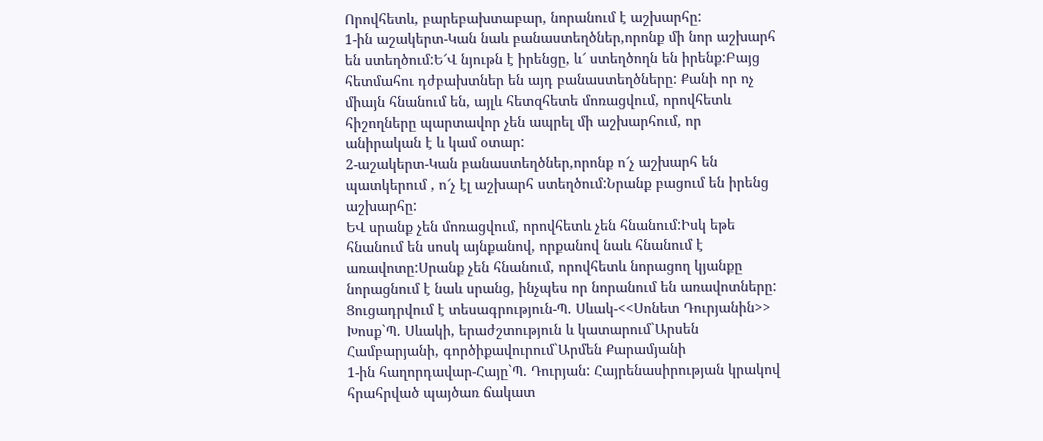Որովհետև, բարեբախտաբար, նորանում է աշխարհը:
1-ին աշակերտ-Կան նաև բանաստեղծներ,որոնք մի նոր աշխարհ են ստեղծում:Ե՜Վ նյութն է իրենցը, և՜ ստեղծողն են իրենք:Բայց հետմահու դժբախտներ են այդ բանաստեղծները: Քանի որ ոչ միայն հնանում են, այլև հետզհետե մոռացվում, որովհետև հիշողները պարտավոր չեն ապրել մի աշխարհում, որ անիրական է և կամ օտար:
2-աշակերտ-Կան բանաստեղծներ,որոնք ո՜չ աշխարհ են պատկերում , ո՜չ էլ աշխարհ ստեղծում:Նրանք բացում են իրենց աշխարհը:
ԵՎ սրանք չեն մոռացվում, որովհետև չեն հնանում:Իսկ եթե հնանում են սոսկ այնքանով, որքանով նաև հնանում է առավոտը:Սրանք չեն հնանում, որովհետև նորացող կյանքը նորացնում է նաև սրանց, ինչպես որ նորանում են առավոտները:
Ցուցադրվում է տեսագրություն-Պ. Սևակ-<<Սոնետ Դուրյանին>>
Խոսք`Պ. Սևակի, երաժշտություն և կատարում`Արսեն Համբարյանի, գործիքավուրում`Արմեն Քարամյանի
1-ին հաղորդավար-Հայը`Պ. Դուրյան: Հայրենասիրության կրակով հրահրված պայծառ ճակատ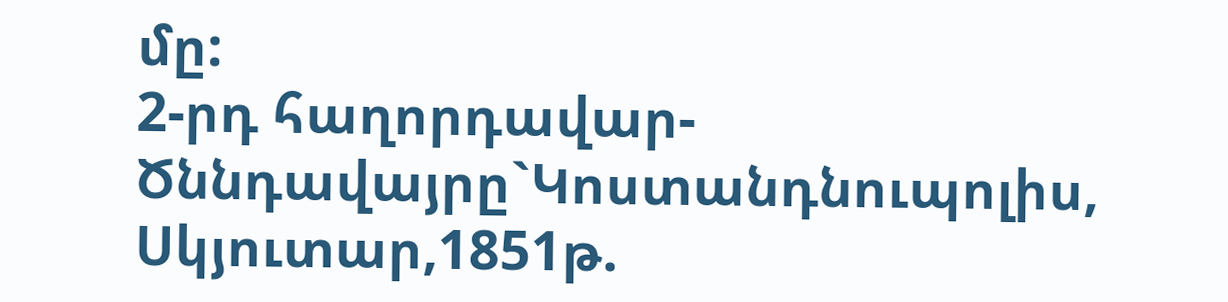մը:
2-րդ հաղորդավար-Ծննդավայրը`Կոստանդնուպոլիս, Սկյուտար,1851թ.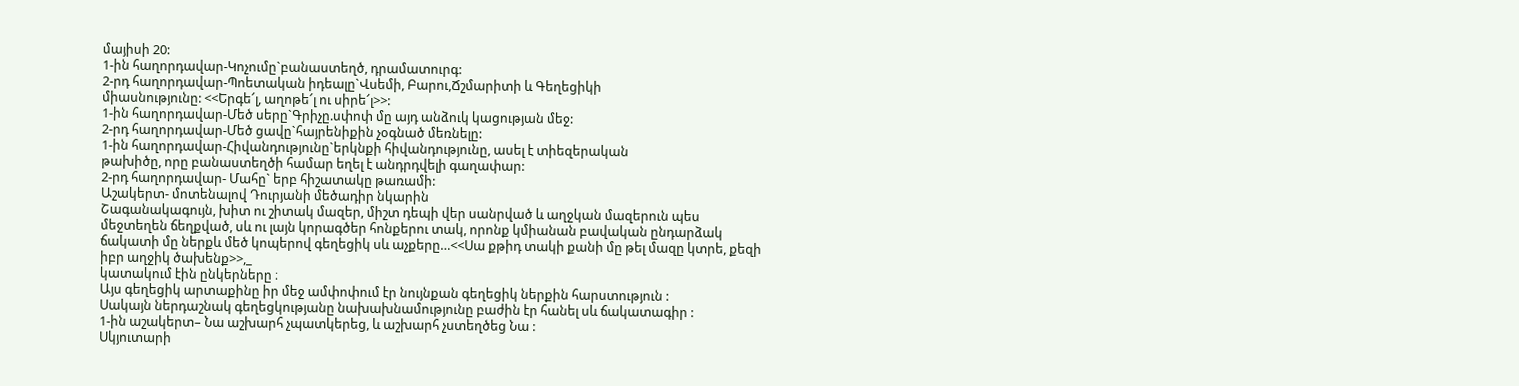մայիսի 20:
1-ին հաղորդավար-Կոչումը`բանաստեղծ, դրամատուրգ:
2-րդ հաղորդավար-Պոետական իդեալը`Վսեմի, Բարու,Ճշմարիտի և Գեղեցիկի
միասնությունը: <<Երգե՜լ, աղոթե՜լ ու սիրե՜լ>>:
1-ին հաղորդավար-Մեծ սերը`Գրիչը.սփոփ մը այդ անձուկ կացության մեջ:
2-րդ հաղորդավար-Մեծ ցավը`հայրենիքին չօգնած մեռնելը:
1-ին հաղորդավար-Հիվանդությունը`երկնքի հիվանդությունը, ասել է տիեզերական
թախիծը, որը բանաստեղծի համար եղել է անդրդվելի գաղափար:
2-րդ հաղորդավար- Մահը` երբ հիշատակը թառամի:
Աշակերտ- մոտենալով Դուրյանի մեծադիր նկարին
Շագանակագույն, խիտ ու շիտակ մազեր, միշտ դեպի վեր սանրված և աղջկան մազերուն պես մեջտեղեն ճեղքված, սև ու լայն կորագծեր հոնքերու տակ, որոնք կմիանան բավական ընդարձակ ճակատի մը ներքև մեծ կոպերով գեղեցիկ սև աչքերը…<<Սա քթիդ տակի քանի մը թել մազը կտրե, քեզի իբր աղջիկ ծախենք>>,_
կատակում էին ընկերները ։
Այս գեղեցիկ արտաքինը իր մեջ ամփոփում էր նույնքան գեղեցիկ ներքին հարստություն :
Սակայն ներդաշնակ գեղեցկությանը նախախնամությունը բաժին էր հանել սև ճակատագիր :
1-ին աշակերտ– Նա աշխարհ չպատկերեց, և աշխարհ չստեղծեց Նա :
Սկյուտարի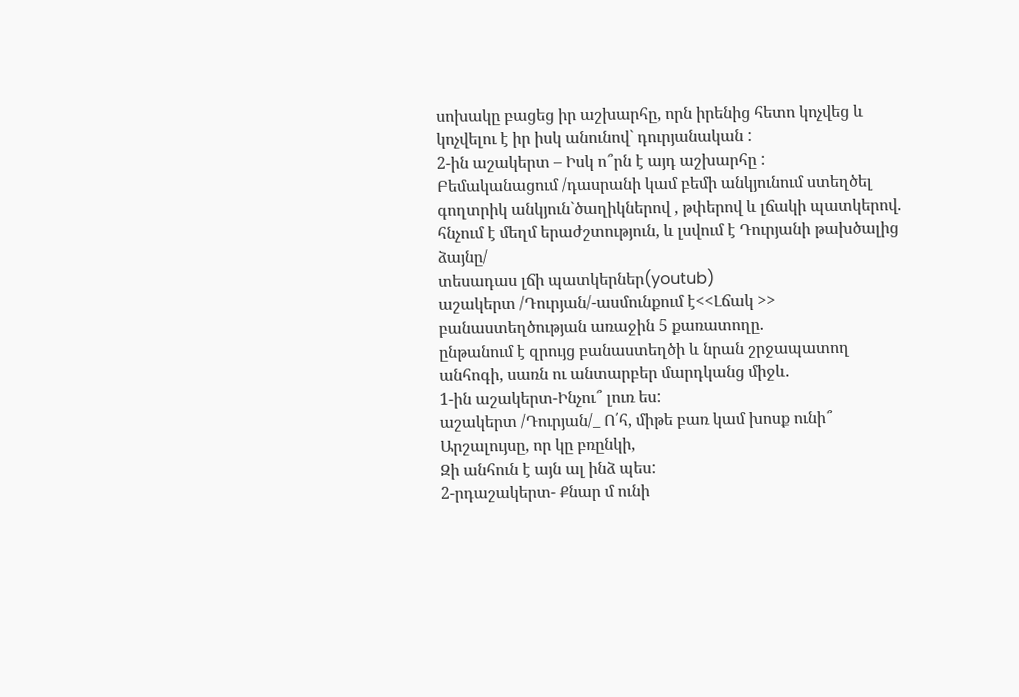սոխակը բացեց իր աշխարհը, որն իրենից հետո կոչվեց և կոչվելու է իր իսկ անունով` դուրյանական :
2-ին աշակերտ – Իսկ ո՞րն է այդ աշխարհը :
Բեմականացում /դասրանի կամ բեմի անկյունում ստեղծել գողտրիկ անկյուն`ծաղիկներով , թփերով և լճակի պատկերով. հնչում է մեղմ երաժշտություն, և լսվում է Դուրյանի թախծալից ձայնը/
տեսադաս լճի պատկերներ(youtub)
աշակերտ /Դուրյան/-ասմունքում է<<Լճակ >> բանաստեղծության առաջին 5 քառատողը.
ընթանում է զրույց բանաստեղծի և նրան շրջապատող անհոգի, սառն ու անտարբեր մարդկանց միջև.
1-ին աշակերտ-Ինչու՞ լուռ ես:
աշակերտ /Դուրյան/_ Ո՛հ, միթե բառ կամ խոսք ունի՞
Արշալույսը, որ կը բռընկի,
Զի անհուն է այն ալ ինձ պես:
2-րդաշակերտ- Քնար մ ունի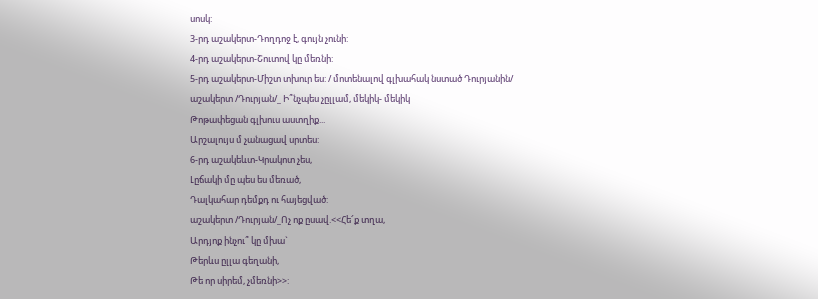սոսկ:
3-րդ աշակերտ-Դողդոջ է, գույն չունի:
4-րդ աշակերտ-Շուտով կը մեռնի:
5-րդ աշակերտ-Միշտ տխուր ես: / մոտենալով գլխահակ նստած Դուրյանին/
աշակերտ /Դուրյան/_ Ի՞նչպես չըլլամ, մեկիկ- մեկիկ
Թոթափեցան գլխուս աստղիք...
Արշալույս մ չանացավ սրտես:
6-րդ աշակեևտ-Կրակոտ չես,
Լըճակի մը պես ես մեռած,
Դալկահար դեմքդ ու հայեցված:
աշակերտ /Դուրյան/_Ոչ ոք ըսավ.<<Հե՜ք տղա,
Արդյոք ինչու՞ կը մխա`
Թերևս ըլլա գեղանի,
Թե որ սիրեմ, չմեռնի>>: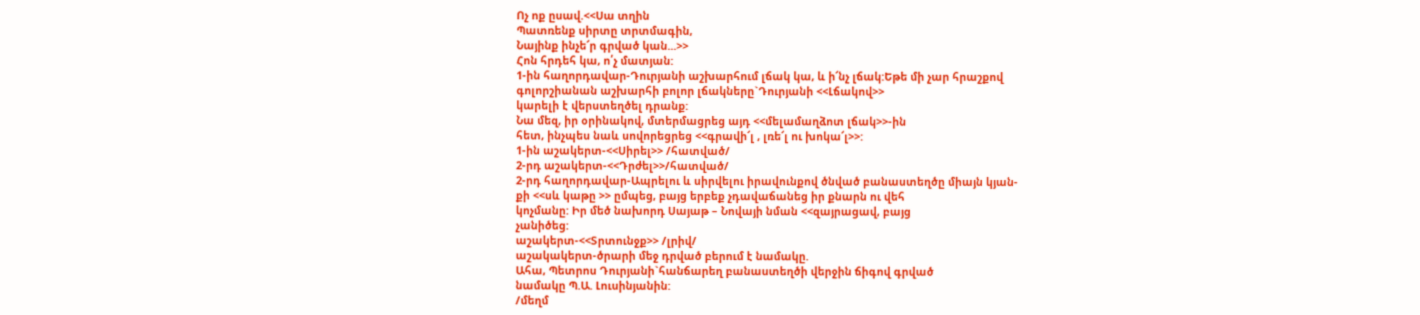Ոչ ոք ըսավ.<<Սա տղին
Պատռենք սիրտը տրտմագին,
Նայինք ինչե՜ր գրված կան...>>
Հոն հրդեհ կա, ո՛չ մատյան:
1-ին հաղորդավար-Դուրյանի աշխարհում լճակ կա, և ի՜նչ լճակ:Եթե մի չար հրաշքով
գոլորշիանան աշխարհի բոլոր լճակները`Դուրյանի <<Լճակով>>
կարելի է վերստեղծել դրանք:
Նա մեզ, իր օրինակով, մտերմացրեց այդ <<մելամաղձոտ լճակ>>-ին
հետ, ինչպես նաև սովորեցրեց <<գրավի՜լ , լռե՜լ ու խոկա՜լ>>:
1-ին աշակերտ-<<Սիրել>> /հատված/
2-րդ աշակերտ-<<Դրժել>>/հատված/
2-րդ հաղորդավար-Ապրելու և սիրվելու իրավունքով ծնված բանաստեղծը միայն կյան-
քի <<սև կաթը >> ըմպեց, բայց երբեք չդավաճանեց իր քնարն ու վեհ
կոչմանը: Իր մեծ նախորդ Սայաթ – Նովայի նման <<զայրացավ, բայց
չանիծեց:
աշակերտ-<<Տրտունջք>> /լրիվ/
աշակակերտ-ծրարի մեջ դրված բերում է նամակը.
Ահա, Պետրոս Դուրյանի`հանճարեղ բանաստեղծի վերջին ճիգով գրված
նամակը Պ.Ա. Լուսինյանին:
/մեղմ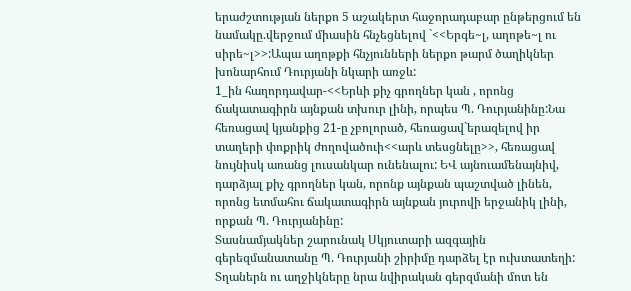երաժշտության ներքո 5 աշակերտ հաջորադաբար ընթերցում են նամակը.վերջում միասին հնչեցնելով `<<Երգե~լ, աղոթե~լ ու սիրե~լ>>:Ապա աղոթքի հնչյունների ներքո թարմ ծաղիկներ խոնարհում Դուրյանի նկարի առջև:
1_ին հաղորդավար-<<Երևի քիչ գրողներ կան , որոնց ճակատագիրն այնքան տխուր լինի, որպես Պ. Դուրյանինը:Նա հեռացավ կյանքից 21-ը չբոլորած, հեռացավ`երազելով իր տաղերի փոքրիկ ժողովածուի<<արև տեսցնելը>>, հեռացավ նույնիսկ առանց լուսանկար ունենալու: ԵՎ այնուամենայնիվ, դարձյալ քիչ գրողներ կան, որոնք այնքան պաշտված լինեն, որոնց ետմահու ճակատագիրն այնքան յուրովի երջանիկ լինի, որքան Պ. Դուրյանինը:
Տասնամյակներ շարունակ Սկյուտարի ազգային գերեզմանատանը Պ. Դուրյանի շիրիմը դարձել էր ուխտատեղի: Տղաներն ու աղջիկները նրա նվիրական գերզմանի մոտ են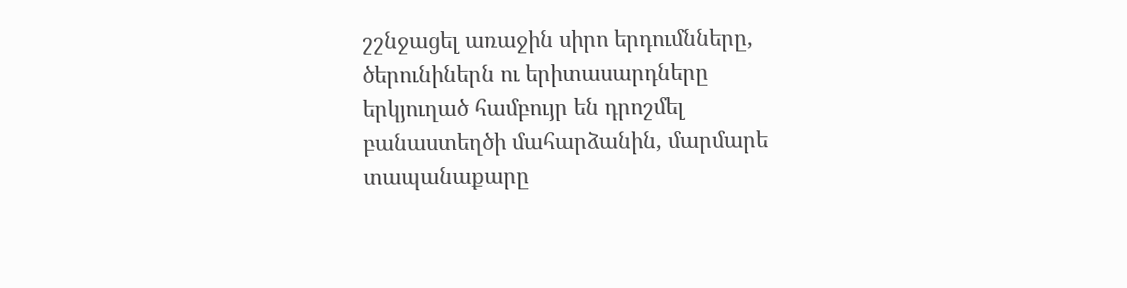շշնջացել առաջին սիրո երդումնները, ծերունիներն ու երիտասարդները երկյուղած համբույր են դրոշմել բանաստեղծի մահարձանին, մարմարե տապանաքարը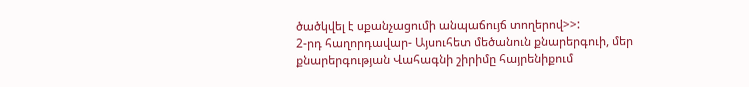ծածկվել է սքանչացումի անպաճույճ տողերով>>:
2-րդ հաղորդավար- Այսուհետ մեծանուն քնարերգուի, մեր քնարերգության Վահագնի շիրիմը հայրենիքում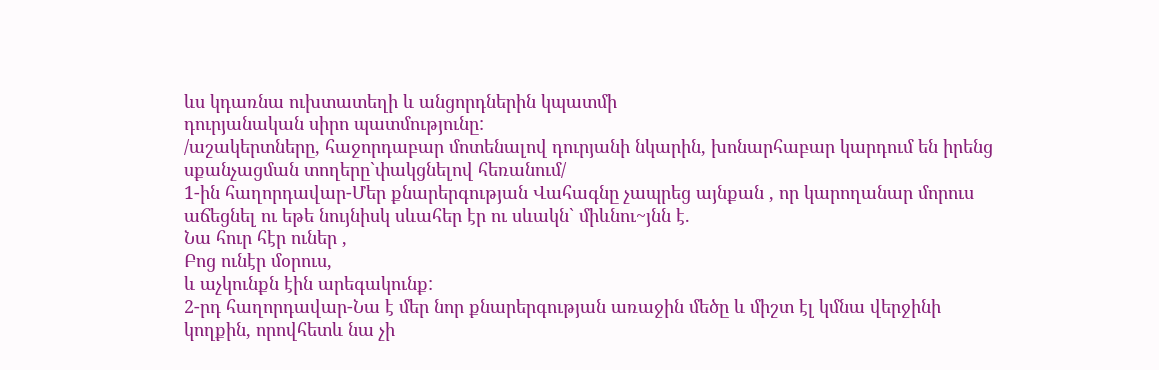ևս կդառնա ուխտատեղի և անցորդներին կպատմի
դուրյանական սիրո պատմությունը:
/աշակերտները, հաջորդաբար մոտենալով դուրյանի նկարին, խոնարհաբար կարդում են իրենց սքանչացման տողերը`փակցնելով հեռանում/
1-ին հաղորդավար-Մեր քնարերգության Վահագնը չապրեց այնքան , որ կարողանար մորուս աճեցնել ու եթե նույնիսկ սևահեր էր ու սևակն` միևնու~յնն է.
Նա հուր հէր ուներ ,
Բոց ունէր մօրուս,
և աչկունքն էին արեգակունք:
2-րդ հաղորդավար-Նա է մեր նոր քնարերգության առաջին մեծը և միշտ էլ կմնա վերջինի կողքին, որովհետև նա չի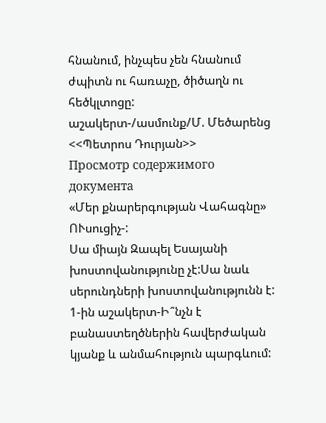հնանում, ինչպես չեն հնանում ժպիտն ու հառաչը, ծիծաղն ու հեծկլտոցը:
աշակերտ-/ասմունք/Մ. Մեծարենց <<Պետրոս Դուրյան>>
Просмотр содержимого документа
«Մեր քնարերգության Վահագնը»
ՈՒսուցիչ-:
Սա միայն Զապել Եսայանի խոստովանությունը չէ:Սա նաև սերունդների խոստովանությունն է:
1-ին աշակերտ-Ի՞նչն է բանաստեղծներին հավերժական կյանք և անմահություն պարգևում: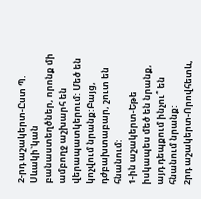2-րդ աշակերտ-Ըստ Պ. Սևակի`կան բանաստեղծներ, որոնք մի ամբողջ աշխարհ են վերապատկերում: Մեծ են կոչվում նրանք:Բայց, դժբախտաբար, շուտ են հնանում:
1-ին աշակերտ-Եթե իսկապես մեծ են նրանք, այդ դեպքում ինչու՞ են հնանում նրանք:
2րդ աշակերտ-Որովհետև,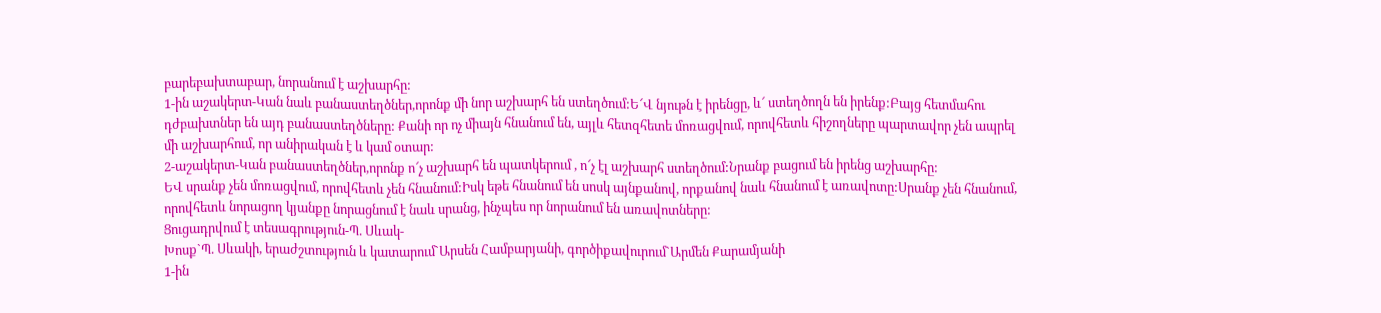բարեբախտաբար, նորանում է աշխարհը:
1-ին աշակերտ-Կան նաև բանաստեղծներ,որոնք մի նոր աշխարհ են ստեղծում:Ե՜Վ նյութն է իրենցը, և՜ ստեղծողն են իրենք:Բայց հետմահու դժբախտներ են այդ բանաստեղծները: Քանի որ ոչ միայն հնանում են, այլև հետզհետե մոռացվում, որովհետև հիշողները պարտավոր չեն ապրել մի աշխարհում, որ անիրական է և կամ օտար:
2-աշակերտ-Կան բանաստեղծներ,որոնք ո՜չ աշխարհ են պատկերում , ո՜չ էլ աշխարհ ստեղծում:Նրանք բացում են իրենց աշխարհը:
ԵՎ սրանք չեն մոռացվում, որովհետև չեն հնանում:Իսկ եթե հնանում են սոսկ այնքանով, որքանով նաև հնանում է առավոտը:Սրանք չեն հնանում, որովհետև նորացող կյանքը նորացնում է նաև սրանց, ինչպես որ նորանում են առավոտները:
Ցուցադրվում է տեսագրություն-Պ. Սևակ-
Խոսք`Պ. Սևակի, երաժշտություն և կատարում`Արսեն Համբարյանի, գործիքավուրում`Արմեն Քարամյանի
1-ին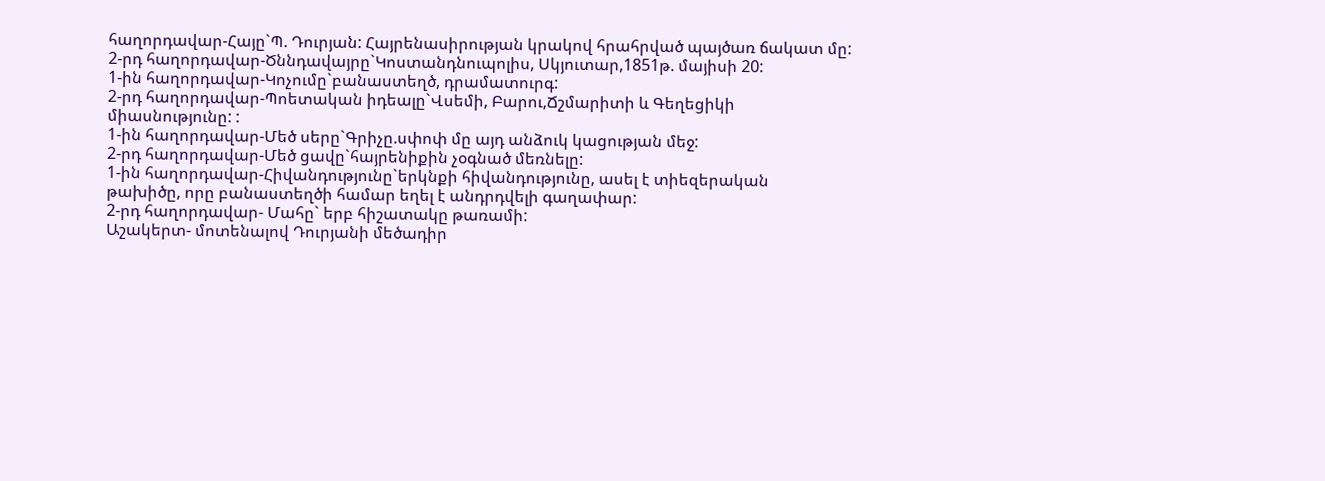հաղորդավար-Հայը`Պ. Դուրյան: Հայրենասիրության կրակով հրահրված պայծառ ճակատ մը:
2-րդ հաղորդավար-Ծննդավայրը`Կոստանդնուպոլիս, Սկյուտար,1851թ. մայիսի 20:
1-ին հաղորդավար-Կոչումը`բանաստեղծ, դրամատուրգ:
2-րդ հաղորդավար-Պոետական իդեալը`Վսեմի, Բարու,Ճշմարիտի և Գեղեցիկի
միասնությունը: :
1-ին հաղորդավար-Մեծ սերը`Գրիչը.սփոփ մը այդ անձուկ կացության մեջ:
2-րդ հաղորդավար-Մեծ ցավը`հայրենիքին չօգնած մեռնելը:
1-ին հաղորդավար-Հիվանդությունը`երկնքի հիվանդությունը, ասել է տիեզերական
թախիծը, որը բանաստեղծի համար եղել է անդրդվելի գաղափար:
2-րդ հաղորդավար- Մահը` երբ հիշատակը թառամի:
Աշակերտ- մոտենալով Դուրյանի մեծադիր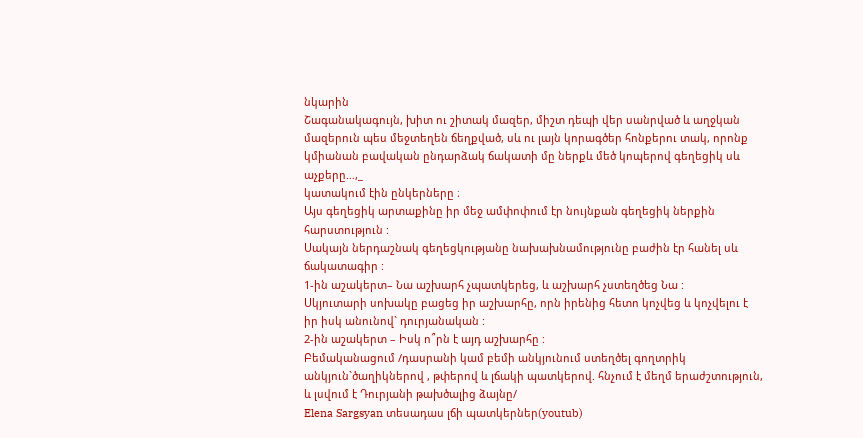նկարին
Շագանակագույն, խիտ ու շիտակ մազեր, միշտ դեպի վեր սանրված և աղջկան մազերուն պես մեջտեղեն ճեղքված, սև ու լայն կորագծեր հոնքերու տակ, որոնք կմիանան բավական ընդարձակ ճակատի մը ներքև մեծ կոպերով գեղեցիկ սև աչքերը…,_
կատակում էին ընկերները ։
Այս գեղեցիկ արտաքինը իր մեջ ամփոփում էր նույնքան գեղեցիկ ներքին հարստություն :
Սակայն ներդաշնակ գեղեցկությանը նախախնամությունը բաժին էր հանել սև ճակատագիր :
1-ին աշակերտ– Նա աշխարհ չպատկերեց, և աշխարհ չստեղծեց Նա :
Սկյուտարի սոխակը բացեց իր աշխարհը, որն իրենից հետո կոչվեց և կոչվելու է իր իսկ անունով` դուրյանական :
2-ին աշակերտ – Իսկ ո՞րն է այդ աշխարհը :
Բեմականացում /դասրանի կամ բեմի անկյունում ստեղծել գողտրիկ անկյուն`ծաղիկներով , թփերով և լճակի պատկերով. հնչում է մեղմ երաժշտություն, և լսվում է Դուրյանի թախծալից ձայնը/
Elena Sargsyan տեսադաս լճի պատկերներ(youtub)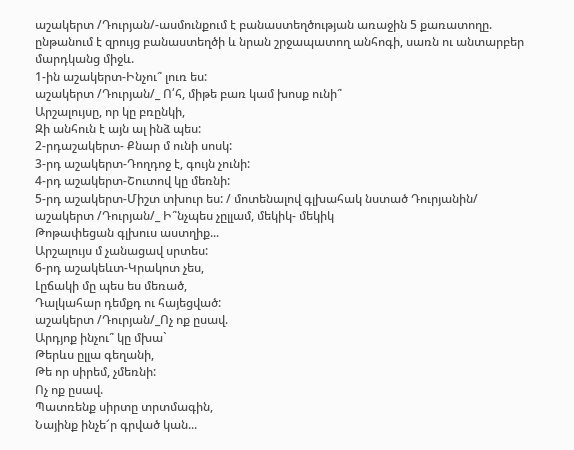աշակերտ /Դուրյան/-ասմունքում է բանաստեղծության առաջին 5 քառատողը.
ընթանում է զրույց բանաստեղծի և նրան շրջապատող անհոգի, սառն ու անտարբեր մարդկանց միջև.
1-ին աշակերտ-Ինչու՞ լուռ ես:
աշակերտ /Դուրյան/_ Ո՛հ, միթե բառ կամ խոսք ունի՞
Արշալույսը, որ կը բռընկի,
Զի անհուն է այն ալ ինձ պես:
2-րդաշակերտ- Քնար մ ունի սոսկ:
3-րդ աշակերտ-Դողդոջ է, գույն չունի:
4-րդ աշակերտ-Շուտով կը մեռնի:
5-րդ աշակերտ-Միշտ տխուր ես: / մոտենալով գլխահակ նստած Դուրյանին/
աշակերտ /Դուրյան/_ Ի՞նչպես չըլլամ, մեկիկ- մեկիկ
Թոթափեցան գլխուս աստղիք...
Արշալույս մ չանացավ սրտես:
6-րդ աշակեևտ-Կրակոտ չես,
Լըճակի մը պես ես մեռած,
Դալկահար դեմքդ ու հայեցված:
աշակերտ /Դուրյան/_Ոչ ոք ըսավ.
Արդյոք ինչու՞ կը մխա`
Թերևս ըլլա գեղանի,
Թե որ սիրեմ, չմեռնի:
Ոչ ոք ըսավ.
Պատռենք սիրտը տրտմագին,
Նայինք ինչե՜ր գրված կան...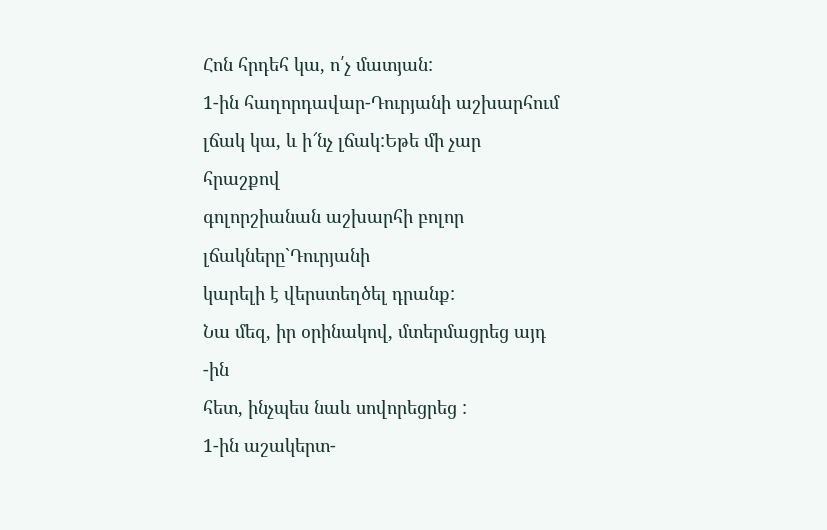Հոն հրդեհ կա, ո՛չ մատյան:
1-ին հաղորդավար-Դուրյանի աշխարհում լճակ կա, և ի՜նչ լճակ:Եթե մի չար հրաշքով
գոլորշիանան աշխարհի բոլոր լճակները`Դուրյանի
կարելի է վերստեղծել դրանք:
Նա մեզ, իր օրինակով, մտերմացրեց այդ -ին
հետ, ինչպես նաև սովորեցրեց :
1-ին աշակերտ-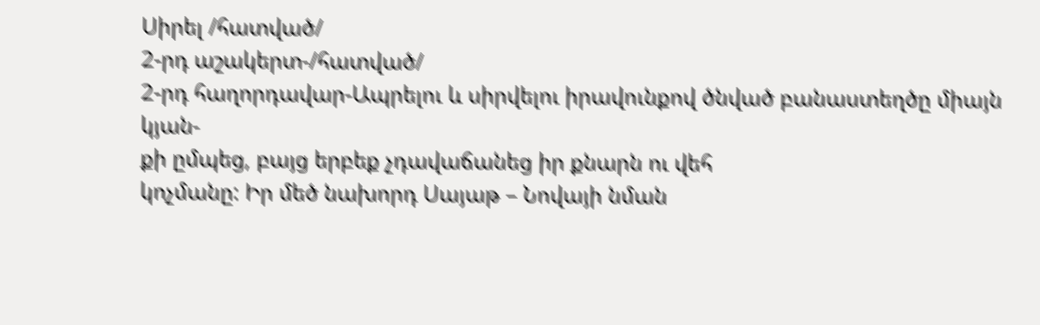Սիրել /հատված/
2-րդ աշակերտ-/հատված/
2-րդ հաղորդավար-Ապրելու և սիրվելու իրավունքով ծնված բանաստեղծը միայն կյան-
քի ըմպեց, բայց երբեք չդավաճանեց իր քնարն ու վեհ
կոչմանը: Իր մեծ նախորդ Սայաթ – Նովայի նման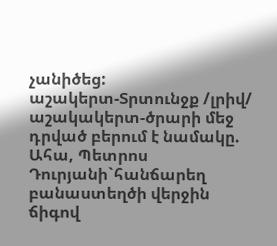չանիծեց:
աշակերտ-Տրտունջք /լրիվ/
աշակակերտ-ծրարի մեջ դրված բերում է նամակը.
Ահա, Պետրոս Դուրյանի`հանճարեղ բանաստեղծի վերջին ճիգով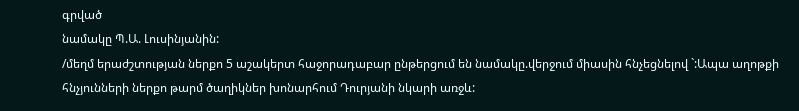գրված
նամակը Պ.Ա. Լուսինյանին:
/մեղմ երաժշտության ներքո 5 աշակերտ հաջորադաբար ընթերցում են նամակը.վերջում միասին հնչեցնելով `:Ապա աղոթքի հնչյունների ներքո թարմ ծաղիկներ խոնարհում Դուրյանի նկարի առջև: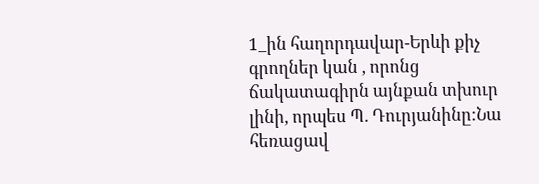1_ին հաղորդավար-Երևի քիչ գրողներ կան , որոնց ճակատագիրն այնքան տխուր լինի, որպես Պ. Դուրյանինը:Նա հեռացավ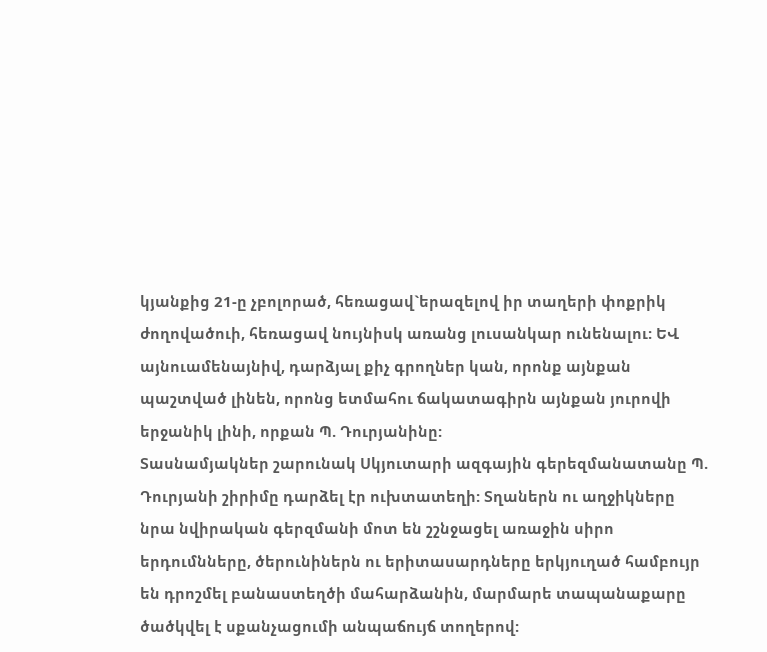կյանքից 21-ը չբոլորած, հեռացավ`երազելով իր տաղերի փոքրիկ ժողովածուի, հեռացավ նույնիսկ առանց լուսանկար ունենալու: ԵՎ այնուամենայնիվ, դարձյալ քիչ գրողներ կան, որոնք այնքան պաշտված լինեն, որոնց ետմահու ճակատագիրն այնքան յուրովի երջանիկ լինի, որքան Պ. Դուրյանինը:
Տասնամյակներ շարունակ Սկյուտարի ազգային գերեզմանատանը Պ. Դուրյանի շիրիմը դարձել էր ուխտատեղի: Տղաներն ու աղջիկները նրա նվիրական գերզմանի մոտ են շշնջացել առաջին սիրո երդումնները, ծերունիներն ու երիտասարդները երկյուղած համբույր են դրոշմել բանաստեղծի մահարձանին, մարմարե տապանաքարը ծածկվել է սքանչացումի անպաճույճ տողերով: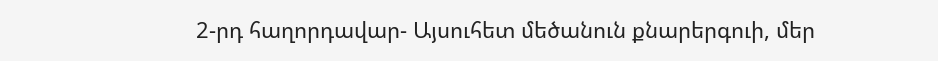2-րդ հաղորդավար- Այսուհետ մեծանուն քնարերգուի, մեր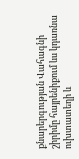քնարերգության Վահագնի շիրիմը հայրենիքում ևս կդառնա ուխտատեղի և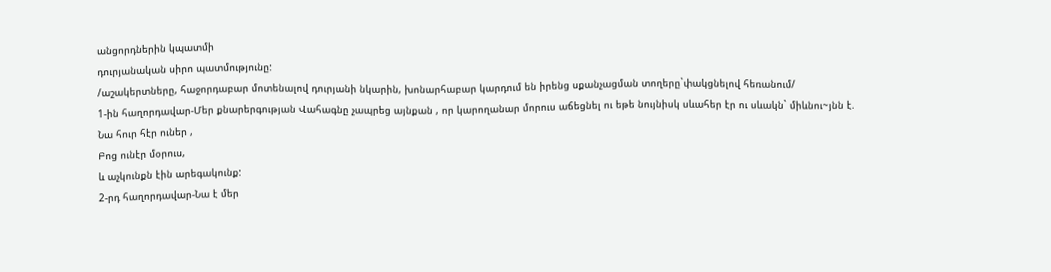անցորդներին կպատմի
դուրյանական սիրո պատմությունը:
/աշակերտները, հաջորդաբար մոտենալով դուրյանի նկարին, խոնարհաբար կարդում են իրենց սքանչացման տողերը`փակցնելով հեռանում/
1-ին հաղորդավար-Մեր քնարերգության Վահագնը չապրեց այնքան , որ կարողանար մորուս աճեցնել ու եթե նույնիսկ սևահեր էր ու սևակն` միևնու~յնն է.
Նա հուր հէր ուներ ,
Բոց ունէր մօրուս,
և աչկունքն էին արեգակունք:
2-րդ հաղորդավար-Նա է մեր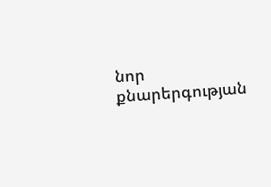նոր քնարերգության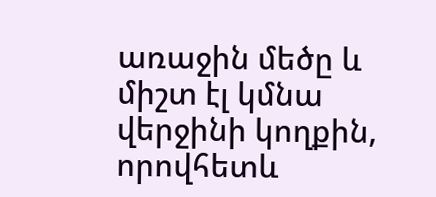առաջին մեծը և միշտ էլ կմնա վերջինի կողքին, որովհետև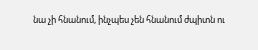նա չի հնանում, ինչպես չեն հնանում ժպիտն ու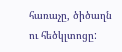հառաչը, ծիծաղն ու հեծկլտոցը: